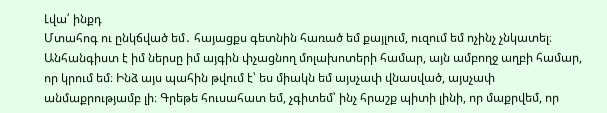Լվա՛ ինքդ
Մտահոգ ու ընկճված եմ․ հայացքս գետնին հառած եմ քայլում, ուզում եմ ոչինչ չնկատել։ Անհանգիստ է իմ ներսը իմ այգին փչացնող մոլախոտերի համար, այն ամբողջ աղբի համար, որ կրում եմ։ Ինձ այս պահին թվում է՝ ես միակն եմ այսչափ վնասված, այսչափ անմաքրությամբ լի։ Գրեթե հուսահատ եմ, չգիտեմ՝ ինչ հրաշք պիտի լինի, որ մաքրվեմ, որ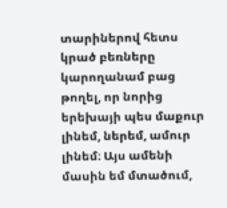տարիներով հետս կրած բեռները կարողանամ բաց թողել, որ նորից երեխայի պես մաքուր լինեմ, ներեմ, ամուր լինեմ։ Այս ամենի մասին եմ մտածում,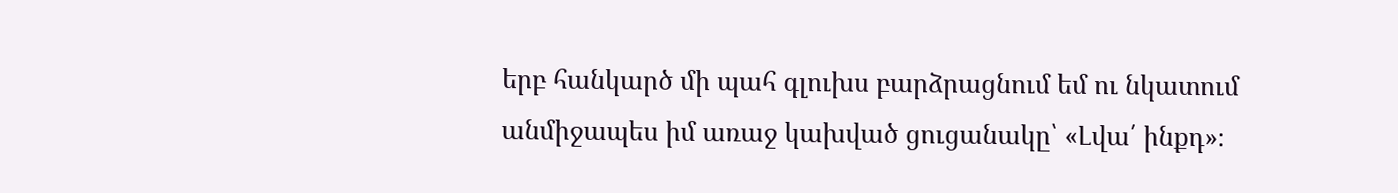երբ հանկարծ մի պահ գլուխս բարձրացնում եմ ու նկատում անմիջապես իմ առաջ կախված ցուցանակը՝ «Լվա՛ ինքդ»։